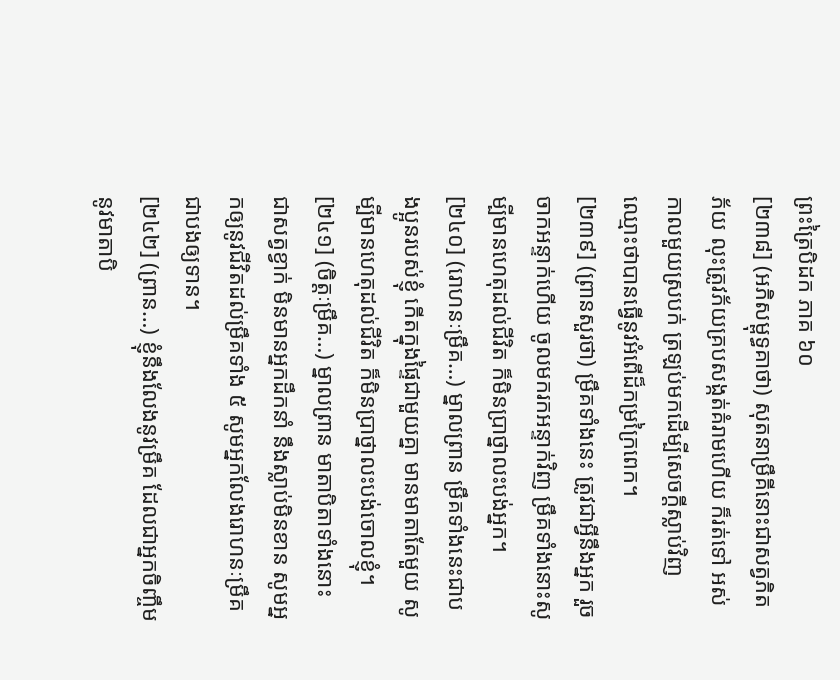ព្រះត្រៃបិដក ភាគ ៦០
[២៣៨] (អភិសម្ពុទ្ធគាថា) សុតនាម្រឹគីនោះជាសត្វភិតភ័យ លុះត្រូវភ័យគ្របសង្កត់គំរាមហើយ ក៏រត់ទៅ អស់កាលមួយស្របក់ ត្រឡប់មកដើម្បីសេចក្តីស្លាប់វិញ ឈ្មោះថាបានធ្វើនូវអំពើដ៏កម្រក្រៃពេក។
[២៣៩] (ព្រានសួរថា) ម្រឹគទាំងនេះ ត្រូវជាអ្វីនឹងអ្នក រួចចាកអន្ទាក់ហើយ ចូលមករកអន្ទាក់វិញ ម្រឹគទាំងនោះសូម្បីមានហេតុដល់ជីវិត ក៏មិនប្រាថ្នាលះបង់អ្នក។
[២៤០] (រោហនៈម្រឹគ…) ម្នាលព្រាន ម្រឹគទាំងនេះជាបងប្អូនរបស់ខ្ញុំ កើតក្នុងផ្ទៃជាមួយគ្នា មានមាតាតែមួយ សូម្បីមានហេតុដល់ជីវិត ក៏មិនប្រាថ្នាលះបង់ចោលខ្ញុំ។
[២៤១] (ចិត្តៈម្រឹគ…) ម្នាលព្រាន មាតាបិតាទាំងនោះ ជាសត្វខ្វាក់ មិនមានអ្នកដឹកនាំ នឹងស្លាប់មិនខាន សូមអ្នកឲ្យនូវជីវិតដល់ម្រឹគទាំង ៥ សូមអ្នកលែងរោហនៈម្រឹគជាបងឲ្យទាន។
[២៤២] (ព្រាន…) ខ្ញុំនឹងលែងនូវម្រឹគ ដែលជាអ្នកចិញ្ចឹមនូវមាតាបិ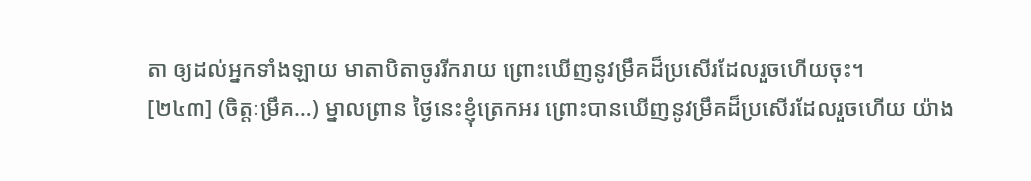តា ឲ្យដល់អ្នកទាំងឡាយ មាតាបិតាចូររីករាយ ព្រោះឃើញនូវម្រឹគដ៏ប្រសើរដែលរួចហើយចុះ។
[២៤៣] (ចិត្តៈម្រឹគ…) ម្នាលព្រាន ថ្ងៃនេះខ្ញុំត្រេកអរ ព្រោះបានឃើញនូវម្រឹគដ៏ប្រសើរដែលរួចហើយ យ៉ាង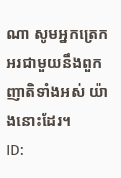ណា សូមអ្នកត្រេកអរជាមួយនឹងពួកញាតិទាំងអស់ យ៉ាងនោះដែរ។
ID: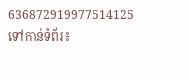636872919977514125
ទៅកាន់ទំព័រ៖